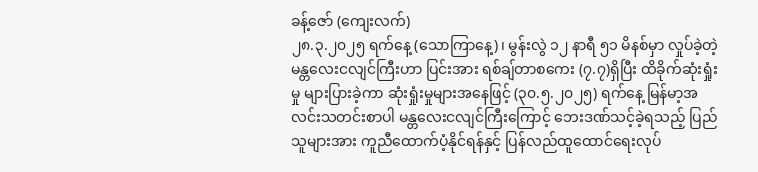ခန့်ဇော် (ကျေးလက်)
၂၈.၃.၂၀၂၅ ရက်နေ့ (သောကြာနေ့)၊ မွန်းလွဲ ၁၂ နာရီ ၅၁ မိနစ်မှာ လှုပ်ခဲ့တဲ့ မန္တလေးငလျင်ကြီးဟာ ပြင်းအား ရစ်ချ်တာစကေး (၇.၇)ရှိပြီး ထိခိုက်ဆုံးရှုံးမှု များပြားခဲ့ကာ ဆုံးရှုံးမှုများအနေဖြင့် (၃၀.၅.၂၀၂၅) ရက်နေ့ မြန်မာ့အလင်းသတင်းစာပါ မန္တလေးငလျင်ကြီးကြောင့် ဘေးဒဏ်သင့်ခဲ့ရသည့် ပြည်သူများအား ကူညီထောက်ပံ့နိုင်ရန်နှင့် ပြန်လည်ထူထောင်ရေးလုပ်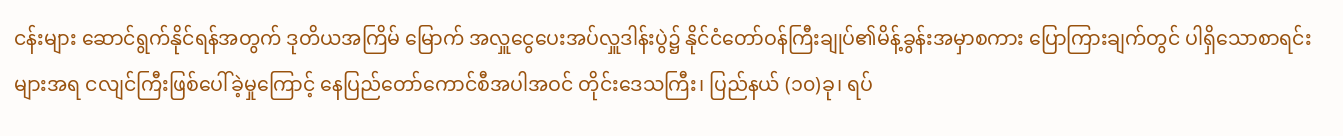ငန်းများ ဆောင်ရွက်နိုင်ရန်အတွက် ဒုတိယအကြိမ် မြောက် အလှူငွေပေးအပ်လှူဒါန်းပွဲ၌ နိုင်ငံတော်ဝန်ကြီးချုပ်၏မိန့်ခွန်းအမှာစကား ပြောကြားချက်တွင် ပါရှိသောစာရင်းများအရ ငလျင်ကြီးဖြစ်ပေါ်ခဲ့မှုကြောင့် နေပြည်တော်ကောင်စီအပါအဝင် တိုင်းဒေသကြီး၊ ပြည်နယ် (၁၀)ခု၊ ရပ်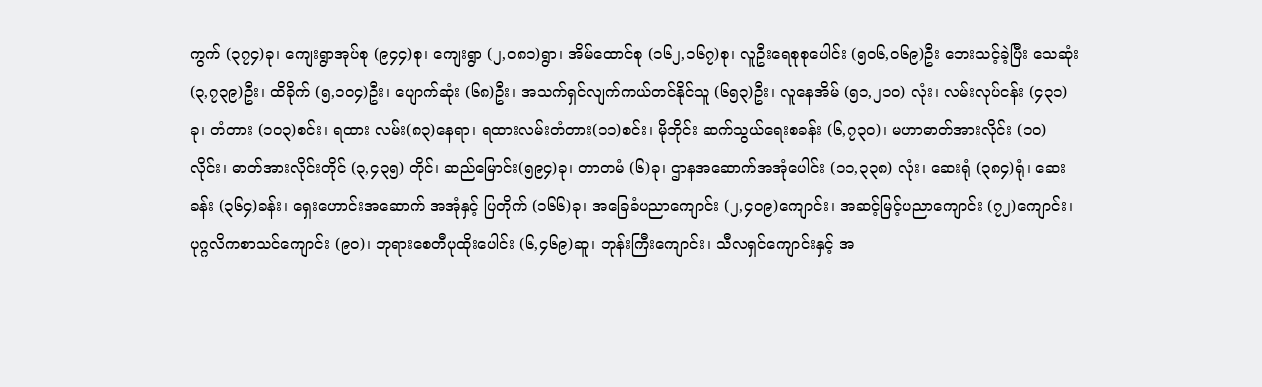ကွက် (၃၇၄)ခု၊ ကျေးရွာအုပ်စု (၉၄၄)စု၊ ကျေးရွာ (၂,၀၈၁)ရွာ၊ အိမ်ထောင်စု (၁၆၂,၁၆၇)စု၊ လူဦးရေစုစုပေါင်း (၅၀၆,၀၆၉)ဦး ဘေးသင့်ခဲ့ပြီး သေဆုံး (၃,၇၃၉)ဦး၊ ထိခိုက် (၅,၁၀၄)ဦး၊ ပျောက်ဆုံး (၆၈)ဦး၊ အသက်ရှင်လျက်ကယ်တင်နိုင်သူ (၆၅၃)ဦး၊ လူနေအိမ် (၅၁,၂၁၀) လုံး၊ လမ်းလုပ်ငန်း (၄၃၁)ခု၊ တံတား (၁၀၃)စင်း၊ ရထား လမ်း(၈၃)နေရာ၊ ရထားလမ်းတံတား(၁၁)စင်း၊ မိုဘိုင်း ဆက်သွယ်ရေးစခန်း (၆,၇၃၀)၊ မဟာဓာတ်အားလိုင်း (၁၀)လိုင်း၊ ဓာတ်အားလိုင်းတိုင် (၃,၄၃၅) တိုင်၊ ဆည်မြောင်း(၅၉၄)ခု၊ တာတမံ (၆)ခု၊ ဌာနအဆောက်အအုံပေါင်း (၁၁,၃၃၈) လုံး၊ ဆေးရုံ (၃၈၄)ရုံ၊ ဆေးခန်း (၃၆၄)ခန်း၊ ရှေးဟောင်းအဆောက် အအုံနှင့် ပြတိုက် (၁၆၆)ခု၊ အခြေခံပညာကျောင်း (၂,၄၀၉)ကျောင်း၊ အဆင့်မြင့်ပညာကျောင်း (၇၂)ကျောင်း၊ ပုဂ္ဂလိကစာသင်ကျောင်း (၉၀)၊ ဘုရားစေတီပုထိုးပေါင်း (၆,၄၆၉)ဆူ၊ ဘုန်းကြီးကျောင်း၊ သီလရှင်ကျောင်းနှင့် အ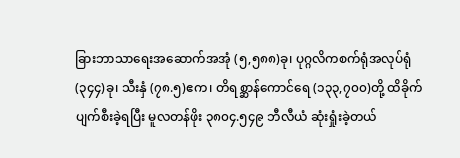ခြားဘာသာရေးအဆောက်အအုံ (၅,၅၈၈)ခု၊ ပုဂ္ဂလိကစက်ရုံအလုပ်ရုံ (၃၄၄)ခု၊ သီးနှံ (၇၈.၅)ဧက၊ တိရစ္ဆာန်ကောင်ရေ (၁၃၃,၇၀၀)တို့ ထိခိုက်ပျက်စီးခဲ့ရပြီး မူလတန်ဖိုး ၃၈၀၄.၅၄၉ ဘီလီယံ ဆုံးရှုံးခဲ့တယ်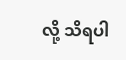လို့ သိရပါ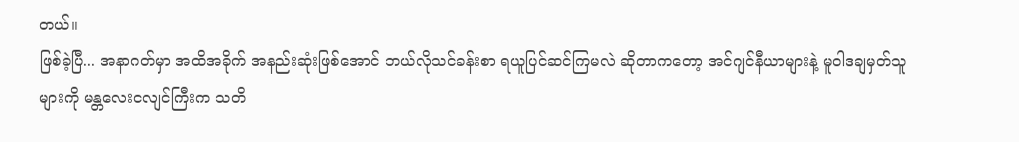တယ်။
ဖြစ်ခဲ့ပြီ... အနာဂတ်မှာ အထိအခိုက် အနည်းဆုံးဖြစ်အောင် ဘယ်လိုသင်ခန်းစာ ရယူပြင်ဆင်ကြမလဲ ဆိုတာကတော့ အင်ဂျင်နီယာများနဲ့ မူဝါဒချမှတ်သူများကို မန္တလေးငလျင်ကြီးက သတိ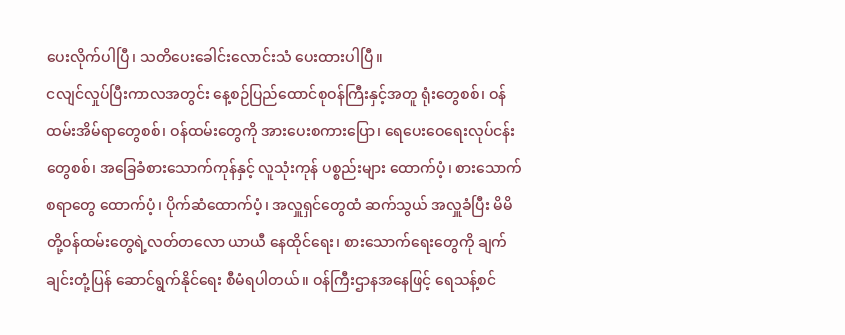ပေးလိုက်ပါပြီ၊ သတိပေးခေါင်းလောင်းသံ ပေးထားပါပြီ။
ငလျင်လှုပ်ပြီးကာလအတွင်း နေ့စဉ်ပြည်ထောင်စုဝန်ကြီးနှင့်အတူ ရုံးတွေစစ်၊ ဝန်ထမ်းအိမ်ရာတွေစစ်၊ ဝန်ထမ်းတွေကို အားပေးစကားပြော၊ ရေပေးဝေရေးလုပ်ငန်းတွေစစ်၊ အခြေခံစားသောက်ကုန်နှင့် လူသုံးကုန် ပစ္စည်းများ ထောက်ပံ့၊ စားသောက်စရာတွေ ထောက်ပံ့၊ ပိုက်ဆံထောက်ပံ့၊ အလှူရှင်တွေထံ ဆက်သွယ် အလှူခံပြီး မိမိတို့ဝန်ထမ်းတွေရဲ့လတ်တလော ယာယီ နေထိုင်ရေး၊ စားသောက်ရေးတွေကို ချက်ချင်းတုံ့ပြန် ဆောင်ရွက်နိုင်ရေး စီမံရပါတယ်။ ဝန်ကြီးဌာနအနေဖြင့် ရေသန့်စင်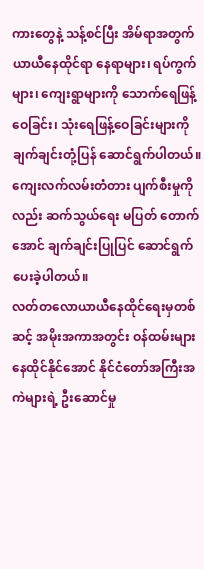ကားတွေနဲ့ သန့်စင်ပြီး အိမ်ရာအတွက် ယာယီနေထိုင်ရာ နေရာများ၊ ရပ်ကွက်များ၊ ကျေးရွာများကို သောက်ရေဖြန့်ဝေခြင်း၊ သုံးရေဖြန့်ဝေခြင်းများကို ချက်ချင်းတုံ့ပြန် ဆောင်ရွက်ပါတယ်။ ကျေးလက်လမ်းတံတား ပျက်စီးမှုကိုလည်း ဆက်သွယ်ရေး မပြတ် တောက်အောင် ချက်ချင်းပြုပြင် ဆောင်ရွက်ပေးခဲ့ပါတယ်။
လတ်တလောယာယီနေထိုင်ရေးမှတစ်ဆင့် အမိုးအကာအတွင်း ဝန်ထမ်းများ နေထိုင်နိုင်အောင် နိုင်ငံတော်အကြီးအကဲများရဲ့ ဦးဆောင်မှု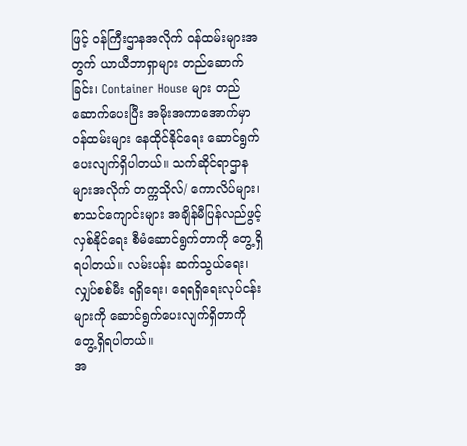ဖြင့် ဝန်ကြီးဌာနအလိုက် ဝန်ထမ်းများအတွက် ယာယီဘာရှာများ တည်ဆောက်ခြင်း၊ Container House များ တည်ဆောက်ပေးပြီး အမိုးအကာအောက်မှာ ဝန်ထမ်းများ နေထိုင်နိုင်ရေး ဆောင်ရွက်ပေးလျက်ရှိပါတယ်။ သက်ဆိုင်ရာဌာနများအလိုက် တက္ကသိုလ်/ ကောလိပ်များ၊ စာသင်ကျောင်းများ အချိန်မီပြန်လည်ဖွင့်လှစ်နိုင်ရေး စီမံဆောင်ရွက်တာကို တွေ့ရှိရပါတယ်။ လမ်းပန်း ဆက်သွယ်ရေး၊ လျှပ်စစ်မီး ရရှိရေး၊ ရေရရှိရေးလုပ်ငန်းများကို ဆောင်ရွက်ပေးလျက်ရှိတာကို တွေ့ရှိရပါတယ်။
အ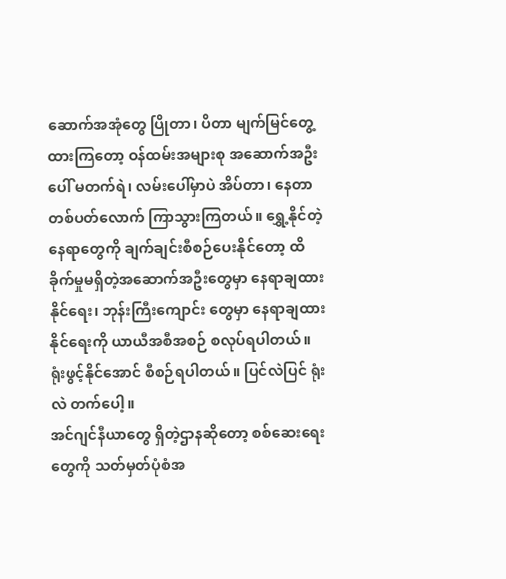ဆောက်အအုံတွေ ပြိုတာ၊ ပိတာ မျက်မြင်တွေ့ထားကြတော့ ဝန်ထမ်းအများစု အဆောက်အဦးပေါ် မတက်ရဲ၊ လမ်းပေါ်မှာပဲ အိပ်တာ၊ နေတာ တစ်ပတ်လောက် ကြာသွားကြတယ်။ ရွှေ့နိုင်တဲ့နေရာတွေကို ချက်ချင်းစီစဉ်ပေးနိုင်တော့ ထိခိုက်မှုမရှိတဲ့အဆောက်အဦးတွေမှာ နေရာချထားနိုင်ရေး၊ ဘုန်းကြီးကျောင်း တွေမှာ နေရာချထားနိုင်ရေးကို ယာယီအစီအစဉ် စလုပ်ရပါတယ်။ ရုံးဖွင့်နိုင်အောင် စီစဉ်ရပါတယ်။ ပြင်လဲပြင် ရုံးလဲ တက်ပေါ့။
အင်ဂျင်နီယာတွေ ရှိတဲ့ဌာနဆိုတော့ စစ်ဆေးရေးတွေကို သတ်မှတ်ပုံစံအ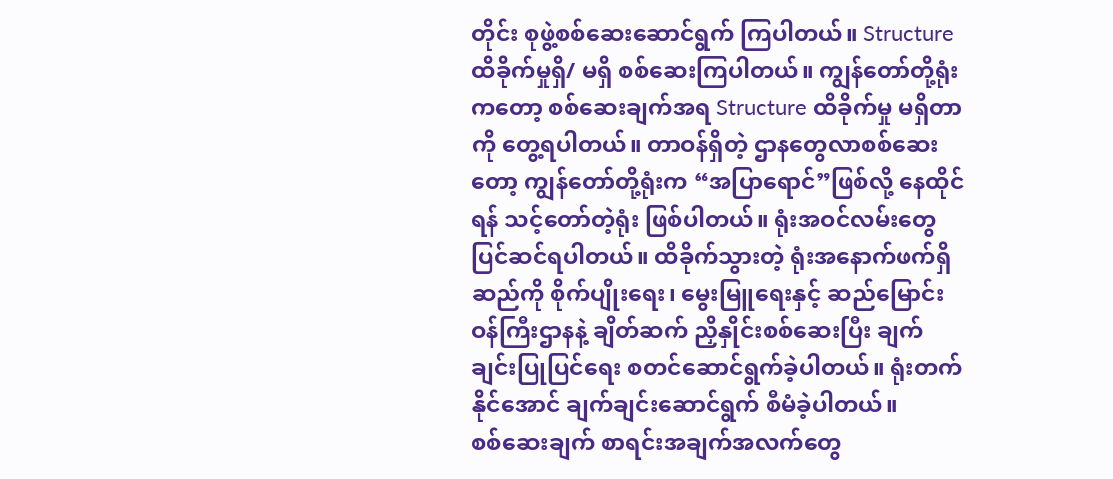တိုင်း စုဖွဲ့စစ်ဆေးဆောင်ရွက် ကြပါတယ်။ Structure ထိခိုက်မှုရှိ/ မရှိ စစ်ဆေးကြပါတယ်။ ကျွန်တော်တို့ရုံးကတော့ စစ်ဆေးချက်အရ Structure ထိခိုက်မှု မရှိတာကို တွေ့ရပါတယ်။ တာဝန်ရှိတဲ့ ဌာနတွေလာစစ်ဆေးတော့ ကျွန်တော်တို့ရုံးက “အပြာရောင်”ဖြစ်လို့ နေထိုင်ရန် သင့်တော်တဲ့ရုံး ဖြစ်ပါတယ်။ ရုံးအဝင်လမ်းတွေ ပြင်ဆင်ရပါတယ်။ ထိခိုက်သွားတဲ့ ရုံးအနောက်ဖက်ရှိ ဆည်ကို စိုက်ပျိုးရေး၊ မွေးမြူရေးနှင့် ဆည်မြောင်းဝန်ကြီးဌာနနဲ့ ချိတ်ဆက် ညှိနှိုင်းစစ်ဆေးပြီး ချက်ချင်းပြုပြင်ရေး စတင်ဆောင်ရွက်ခဲ့ပါတယ်။ ရုံးတက်နိုင်အောင် ချက်ချင်းဆောင်ရွက် စီမံခဲ့ပါတယ်။
စစ်ဆေးချက် စာရင်းအချက်အလက်တွေ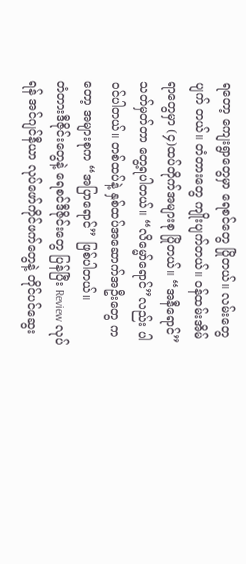ရတော့ ကျေးရွာတွေမှာ ရေစင်တွေ ပြိုတယ်။ လမ်းတွေ ပျက် တယ်။ တံတားတွေ ကျိုးပျက်တယ်။ ဝန်ထမ်းအိမ်ရာတွေမှာ (၄)ထပ်တိုက်အများစု ပြိုတယ်။ “အနီရောင်” သတ်မှတ်တာ တွေ့ရပါတယ်။ “လိမ္မော်ရောင်”လည်း ပါဝင်ပါတယ်။ တစ်ထပ်နဲ့ နှစ်ထပ်အဆောက်အဦးတွေ ကတော့ အများစုက “အပြာရောင်” ဖြစ်ပါတယ်။
တံတားဒီဇိုင်းတွေနဲ့ ရေစင်ဒီဇိုင်းတွေ ပြန်ပြီး Review လုပ်ရန် အင်ဂျင်နီယာ လုပ်ဖော်ကိုင်ဖက်တွေနဲ့ တိုင်ပင်ဆွေး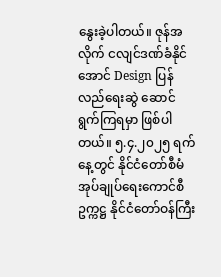နွေးခဲ့ပါတယ်။ ဇုန်အလိုက် ငလျင်ဒဏ်ခံနိုင်အောင် Design ပြန်လည်ရေးဆွဲ ဆောင်ရွက်ကြရမှာ ဖြစ်ပါတယ်။ ၅.၄.၂၀၂၅ ရက်နေ့တွင် နိုင်ငံတော်စီမံအုပ်ချုပ်ရေးကောင်စီ ဥက္ကဋ္ဌ နိုင်ငံတော်ဝန်ကြီး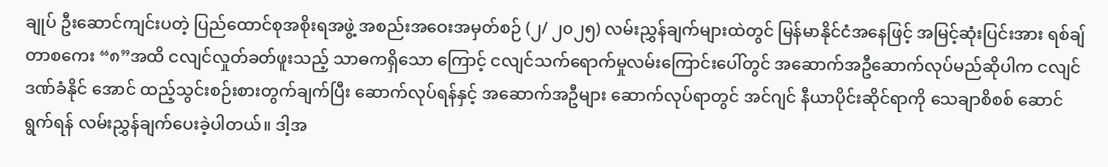ချုပ် ဦးဆောင်ကျင်းပတဲ့ ပြည်ထောင်စုအစိုးရအဖွဲ့ အစည်းအဝေးအမှတ်စဉ် (၂/ ၂၀၂၅) လမ်းညွှန်ချက်များထဲတွင် မြန်မာနိုင်ငံအနေဖြင့် အမြင့်ဆုံးပြင်းအား ရစ်ချ်တာစကေး “၈”အထိ ငလျင်လှုတ်ခတ်ဖူးသည့် သာဓကရှိသော ကြောင့် ငလျင်သက်ရောက်မှုလမ်းကြောင်းပေါ်တွင် အဆောက်အဦဆောက်လုပ်မည်ဆိုပါက ငလျင်ဒဏ်ခံနိုင် အောင် ထည့်သွင်းစဉ်းစားတွက်ချက်ပြီး ဆောက်လုပ်ရန်နှင့် အဆောက်အဦများ ဆောက်လုပ်ရာတွင် အင်ဂျင် နီယာပိုင်းဆိုင်ရာကို သေချာစိစစ် ဆောင်ရွက်ရန် လမ်းညွှန်ချက်ပေးခဲ့ပါတယ်။ ဒါ့အ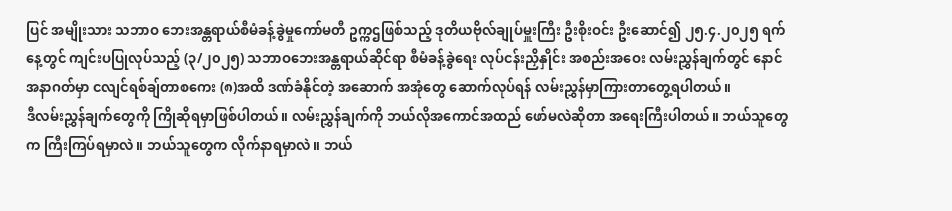ပြင် အမျိုးသား သဘာဝ ဘေးအန္တရာယ်စီမံခန့်ခွဲမှုကော်မတီ ဥက္ကဌဖြစ်သည့် ဒုတိယဗိုလ်ချုပ်မှူးကြီး ဦးစိုးဝင်း ဦးဆောင်၍ ၂၅.၄.၂၀၂၅ ရက်နေ့တွင် ကျင်းပပြုလုပ်သည့် (၃/၂၀၂၅) သဘာဝဘေးအန္တရာယ်ဆိုင်ရာ စီမံခန့်ခွဲရေး လုပ်ငန်းညှိနှိုင်း အစည်းအဝေး လမ်းညွှန်ချက်တွင် နောင်အနာဂတ်မှာ ငလျင်ရစ်ချ်တာစကေး (၈)အထိ ဒဏ်ခံနိုင်တဲ့ အဆောက် အအုံတွေ ဆောက်လုပ်ရန် လမ်းညွှန်မှာကြားတာတွေ့ရပါတယ်။
ဒီလမ်းညွှန်ချက်တွေကို ကြိုဆိုရမှာဖြစ်ပါတယ်။ လမ်းညွှန်ချက်ကို ဘယ်လိုအကောင်အထည် ဖော်မလဲဆိုတာ အရေးကြီးပါတယ်။ ဘယ်သူတွေက ကြီးကြပ်ရမှာလဲ။ ဘယ်သူတွေက လိုက်နာရမှာလဲ။ ဘယ်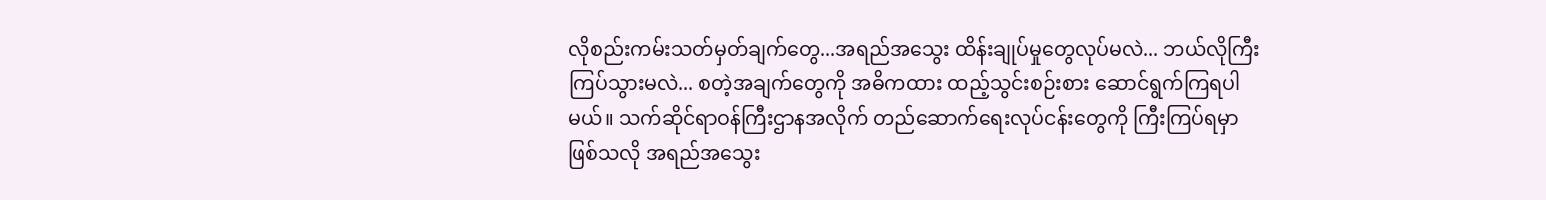လိုစည်းကမ်းသတ်မှတ်ချက်တွေ...အရည်အသွေး ထိန်းချုပ်မှုတွေလုပ်မလဲ... ဘယ်လိုကြီးကြပ်သွားမလဲ... စတဲ့အချက်တွေကို အဓိကထား ထည့်သွင်းစဉ်းစား ဆောင်ရွက်ကြရပါမယ်။ သက်ဆိုင်ရာဝန်ကြီးဌာနအလိုက် တည်ဆောက်ရေးလုပ်ငန်းတွေကို ကြီးကြပ်ရမှာဖြစ်သလို အရည်အသွေး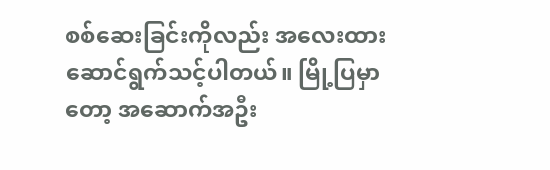စစ်ဆေးခြင်းကိုလည်း အလေးထား ဆောင်ရွက်သင့်ပါတယ်။ မြို့ပြမှာတော့ အဆောက်အဦး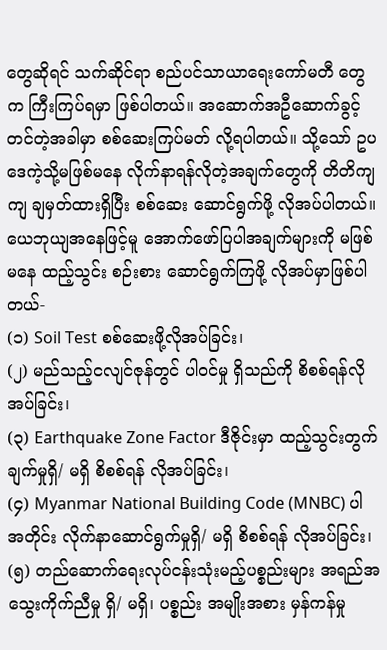တွေဆိုရင် သက်ဆိုင်ရာ စည်ပင်သာယာရေးကော်မတီ တွေက ကြီးကြပ်ရမှာ ဖြစ်ပါတယ်။ အဆောက်အဦဆောက်ခွင့် တင်တဲ့အခါမှာ စစ်ဆေးကြပ်မတ် လို့ရပါတယ်။ သို့သော် ဥပဒေကဲ့သို့မဖြစ်မနေ လိုက်နာရန်လိုတဲ့အချက်တွေကို တိတိကျကျ ချမှတ်ထားရှိပြီး စစ်ဆေး ဆောင်ရွက်ဖို့ လိုအပ်ပါတယ်။ ယေဘုယျအနေဖြင့်မူ အောက်ဖော်ပြပါအချက်များကို မဖြစ်မနေ ထည့်သွင်း စဉ်းစား ဆောင်ရွက်ကြဖို့ လိုအပ်မှာဖြစ်ပါတယ်-
(၁) Soil Test စစ်ဆေးဖို့လိုအပ်ခြင်း၊
(၂) မည်သည့်ငလျင်ဇုန်တွင် ပါဝင်မှု ရှိသည်ကို စိစစ်ရန်လိုအပ်ခြင်း၊
(၃) Earthquake Zone Factor ဒီဇိုင်းမှာ ထည့်သွင်းတွက်ချက်မှုရှိ/ မရှိ စိစစ်ရန် လိုအပ်ခြင်း၊
(၄) Myanmar National Building Code (MNBC) ပါအတိုင်း လိုက်နာဆောင်ရွက်မှုရှိ/ မရှိ စိစစ်ရန် လိုအပ်ခြင်း၊
(၅) တည်ဆောက်ရေးလုပ်ငန်းသုံးမည့်ပစ္စည်းများ အရည်အသွေးကိုက်ညီမှု ရှိ/ မရှိ၊ ပစ္စည်း အမျိုးအစား မှန်ကန်မှု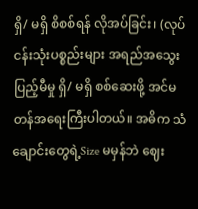ရှိ/ မရှိ စိစစ်ရန် လိုအပ်ခြင်း၊ (လုပ်ငန်းသုံးပစ္စည်းများ အရည်အသွေး ပြည့်မီမှု ရှိ/ မရှိ စစ်ဆေးဖို့ အင်မတန်အရေးကြီးပါတယ်။ အဓိက သံချောင်းတွေရဲ့Size မမှန်ဘဲ ဈေး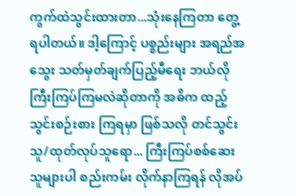ကွက်ထဲသွင်းထားတာ...သုံးနေကြတာ တွေ့ရပါတယ်။ ဒါ့ကြောင့် ပစ္စည်းများ အရည်အသွေး သတ်မှတ်ချက်ပြည့်မီရေး ဘယ်လိုကြီးကြပ်ကြမလဲဆိုတာကို အဓိက ထည့်သွင်းစဉ်းစား ကြရမှာ ဖြစ်သလို တင်သွင်းသူ/ထုတ်လုပ်သူရော... ကြီးကြပ်စစ်ဆေးသူများပါ စည်းကမ်း လိုက်နာကြရန် လိုအပ်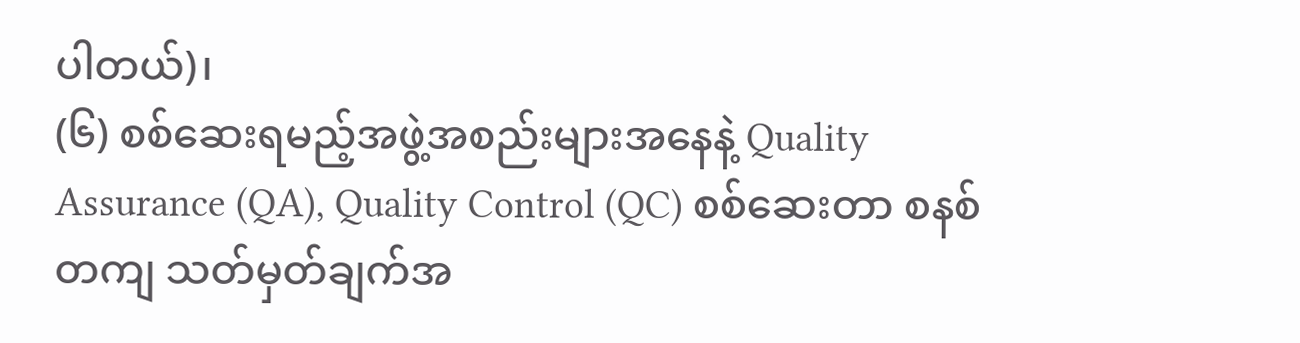ပါတယ်)၊
(၆) စစ်ဆေးရမည့်အဖွဲ့အစည်းများအနေနဲ့ Quality Assurance (QA), Quality Control (QC) စစ်ဆေးတာ စနစ်တကျ သတ်မှတ်ချက်အ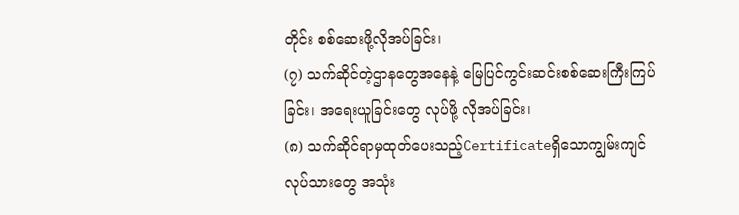တိုင်း စစ်ဆေးဖို့လိုအပ်ခြင်း၊
(၇) သက်ဆိုင်တဲ့ဌာနတွေအနေနဲ့ မြေပြင်ကွင်းဆင်းစစ်ဆေးကြီးကြပ်ခြင်း၊ အရေးယူခြင်းတွေ လုပ်ဖို့ လိုအပ်ခြင်း၊
(၈) သက်ဆိုင်ရာမှထုတ်ပေးသည့်Certificateရှိသောကျွမ်းကျင်လုပ်သားတွေ အသုံး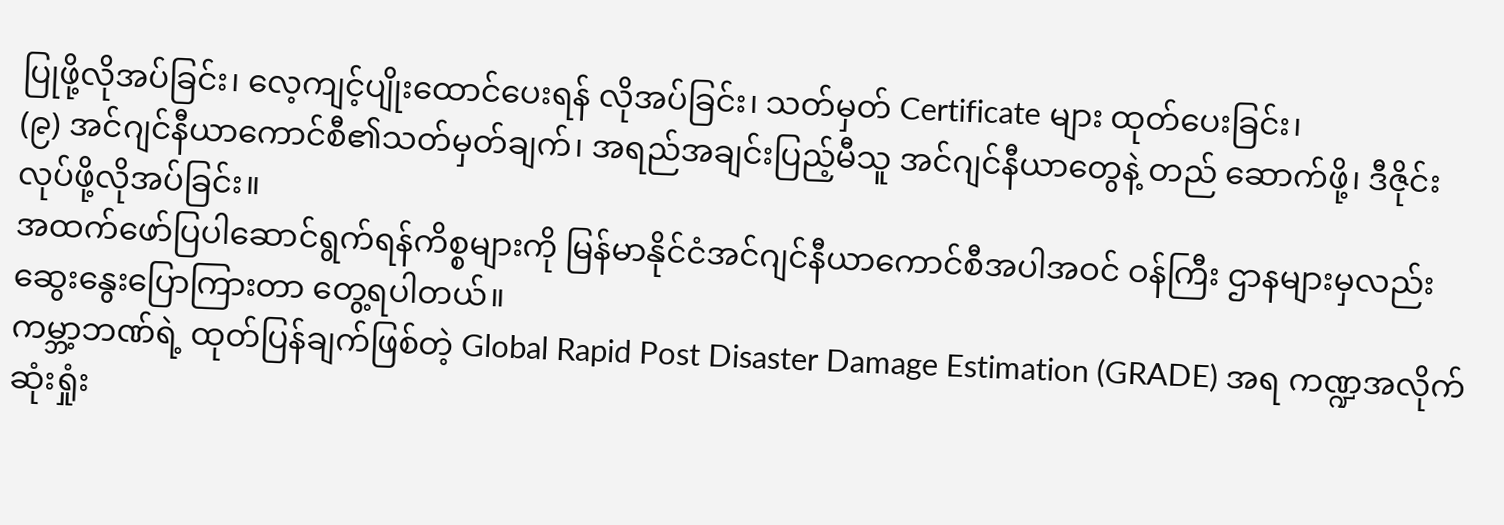ပြုဖို့လိုအပ်ခြင်း၊ လေ့ကျင့်ပျိုးထောင်ပေးရန် လိုအပ်ခြင်း၊ သတ်မှတ် Certificate များ ထုတ်ပေးခြင်း၊
(၉) အင်ဂျင်နီယာကောင်စီ၏သတ်မှတ်ချက်၊ အရည်အချင်းပြည့်မီသူ အင်ဂျင်နီယာတွေနဲ့ တည် ဆောက်ဖို့၊ ဒီဇိုင်းလုပ်ဖို့လိုအပ်ခြင်း။
အထက်ဖော်ပြပါဆောင်ရွက်ရန်ကိစ္စများကို မြန်မာနိုင်ငံအင်ဂျင်နီယာကောင်စီအပါအဝင် ဝန်ကြီး ဌာနများမှလည်း ဆွေးနွေးပြောကြားတာ တွေ့ရပါတယ်။
ကမ္ဘာ့ဘဏ်ရဲ့ ထုတ်ပြန်ချက်ဖြစ်တဲ့ Global Rapid Post Disaster Damage Estimation (GRADE) အရ ကဏ္ဍအလိုက်ဆုံးရှုံး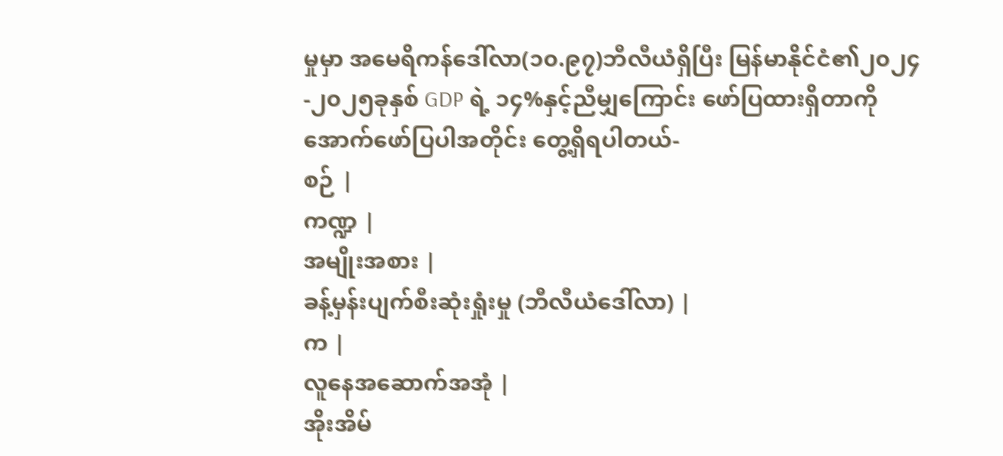မှုမှာ အမေရိကန်ဒေါ်လာ(၁၀.၉၇)ဘီလီယံရှိပြီး မြန်မာနိုင်ငံ၏၂၀၂၄-၂၀၂၅ခုနှစ် GDP ရဲ့ ၁၄%နှင့်ညီမျှကြောင်း ဖော်ပြထားရှိတာကို အောက်ဖော်ပြပါအတိုင်း တွေ့ရှိရပါတယ်-
စဉ် |
ကဏ္ဍ |
အမျိုးအစား |
ခန့်မှန်းပျက်စီးဆုံးရှုံးမှု (ဘီလီယံဒေါ်လာ) |
က |
လူနေအဆောက်အအုံ |
အိုးအိမ်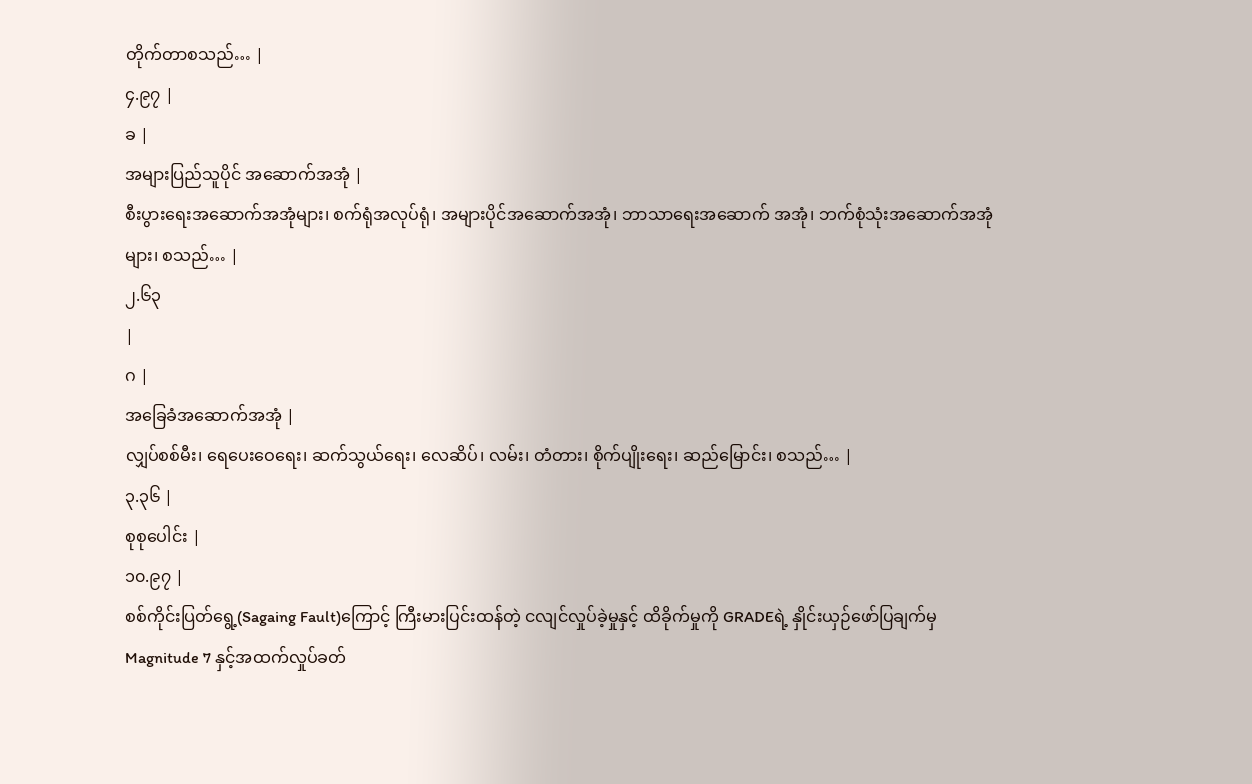တိုက်တာစသည်… |
၄.၉၇ |
ခ |
အများပြည်သူပိုင် အဆောက်အအုံ |
စီးပွားရေးအဆောက်အအုံများ၊ စက်ရုံအလုပ်ရုံ၊ အများပိုင်အဆောက်အအုံ၊ ဘာသာရေးအဆောက် အအုံ၊ ဘက်စုံသုံးအဆောက်အအုံများ၊ စသည်… |
၂.၆၃
|
ဂ |
အခြေခံအဆောက်အအုံ |
လျှပ်စစ်မီး၊ ရေပေးဝေရေး၊ ဆက်သွယ်ရေး၊ လေဆိပ်၊ လမ်း၊ တံတား၊ စိုက်ပျိုးရေး၊ ဆည်မြောင်း၊ စသည်… |
၃.၃၆ |
စုစုပေါင်း |
၁၀.၉၇ |
စစ်ကိုင်းပြတ်ရွေ့(Sagaing Fault)ကြောင့် ကြီးမားပြင်းထန်တဲ့ ငလျင်လှုပ်ခဲ့မှုနှင့် ထိခိုက်မှုကို GRADEရဲ့ နှိုင်းယှဉ်ဖော်ပြချက်မှ Magnitude 7 နှင့်အထက်လှုပ်ခတ်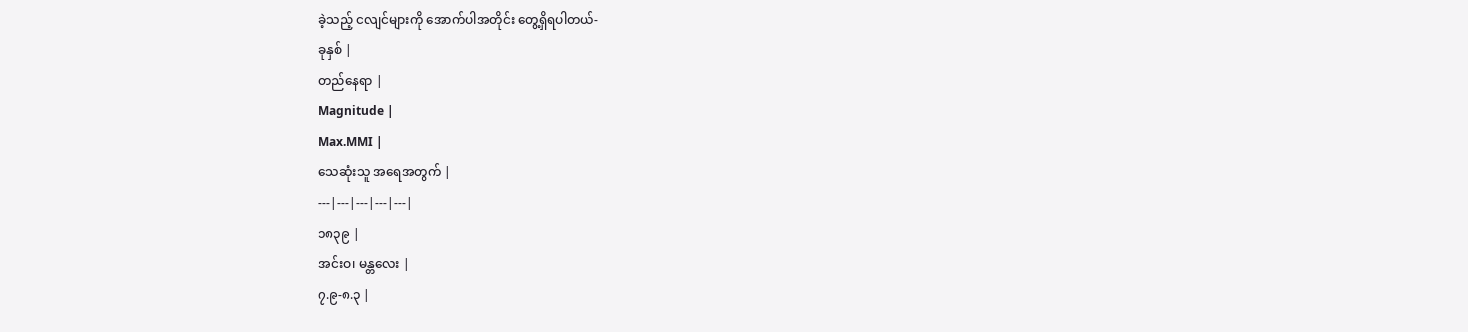ခဲ့သည့် ငလျင်များကို အောက်ပါအတိုင်း တွေ့ရှိရပါတယ်-
ခုနှစ် |
တည်နေရာ |
Magnitude |
Max.MMI |
သေဆုံးသူ အရေအတွက် |
---|---|---|---|---|
၁၈၃၉ |
အင်းဝ၊ မန္တလေး |
၇.၉-၈.၃ |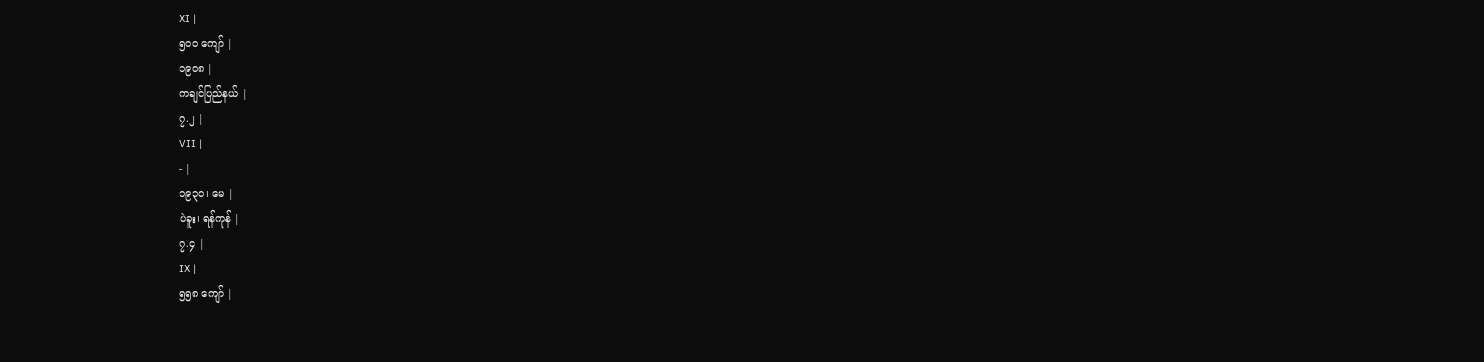XI |
၅၀၀ ကျော် |
၁၉၀၈ |
ကချင်ပြည်နယ် |
၇.၂ |
VII |
- |
၁၉၃၀၊ မေ |
ပဲခူး၊ ရန်ကုန် |
၇.၄ |
IX |
၅၅၈ ကျော် |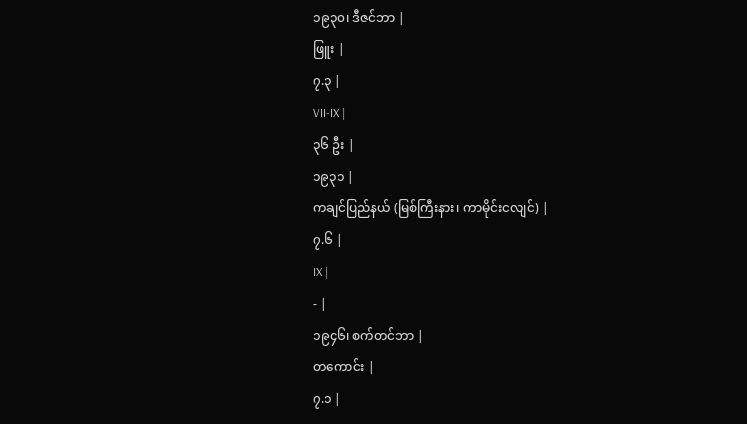၁၉၃၀၊ ဒီဇင်ဘာ |
ဖြူး |
၇.၃ |
VII-IX |
၃၆ ဦး |
၁၉၃၁ |
ကချင်ပြည်နယ် (မြစ်ကြီးနား၊ ကာမိုင်းငလျင်) |
၇.၆ |
IX |
- |
၁၉၄၆၊ စက်တင်ဘာ |
တကောင်း |
၇.၁ |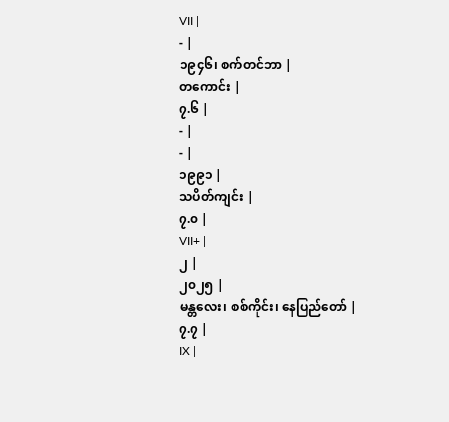VII |
- |
၁၉၄၆၊ စက်တင်ဘာ |
တကောင်း |
၇.၆ |
- |
- |
၁၉၉၁ |
သပိတ်ကျင်း |
၇.၀ |
VII+ |
၂ |
၂၀၂၅ |
မန္တလေး၊ စစ်ကိုင်း၊ နေပြည်တော် |
၇.၇ |
IX |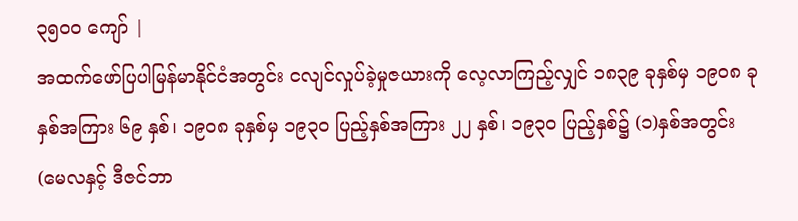၃၅၀၀ ကျော် |
အထက်ဖော်ပြပါမြန်မာနိုင်ငံအတွင်း ငလျင်လှုပ်ခဲ့မှုဇယားကို လေ့လာကြည့်လျှင် ၁၈၃၉ ခုနှစ်မှ ၁၉၀၈ ခုနှစ်အကြား ၆၉ နှစ်၊ ၁၉၀၈ ခုနှစ်မှ ၁၉၃၀ ပြည့်နှစ်အကြား ၂၂ နှစ်၊ ၁၉၃၀ ပြည့်နှစ်၌ (၁)နှစ်အတွင်း (မေလနှင့် ဒီဇင်ဘာ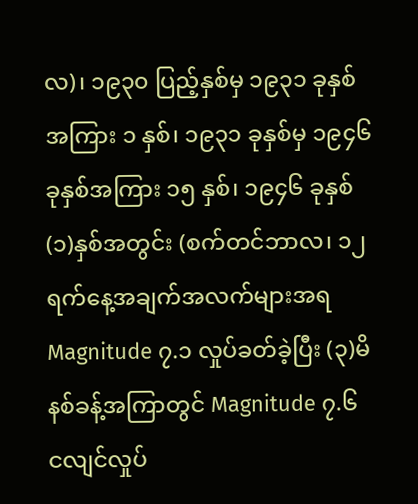လ)၊ ၁၉၃၀ ပြည့်နှစ်မှ ၁၉၃၁ ခုနှစ်အကြား ၁ နှစ်၊ ၁၉၃၁ ခုနှစ်မှ ၁၉၄၆ ခုနှစ်အကြား ၁၅ နှစ်၊ ၁၉၄၆ ခုနှစ် (၁)နှစ်အတွင်း (စက်တင်ဘာလ၊ ၁၂ ရက်နေ့အချက်အလက်များအရ Magnitude ၇.၁ လှုပ်ခတ်ခဲ့ပြီး (၃)မိနစ်ခန့်အကြာတွင် Magnitude ၇.၆ ငလျင်လှုပ်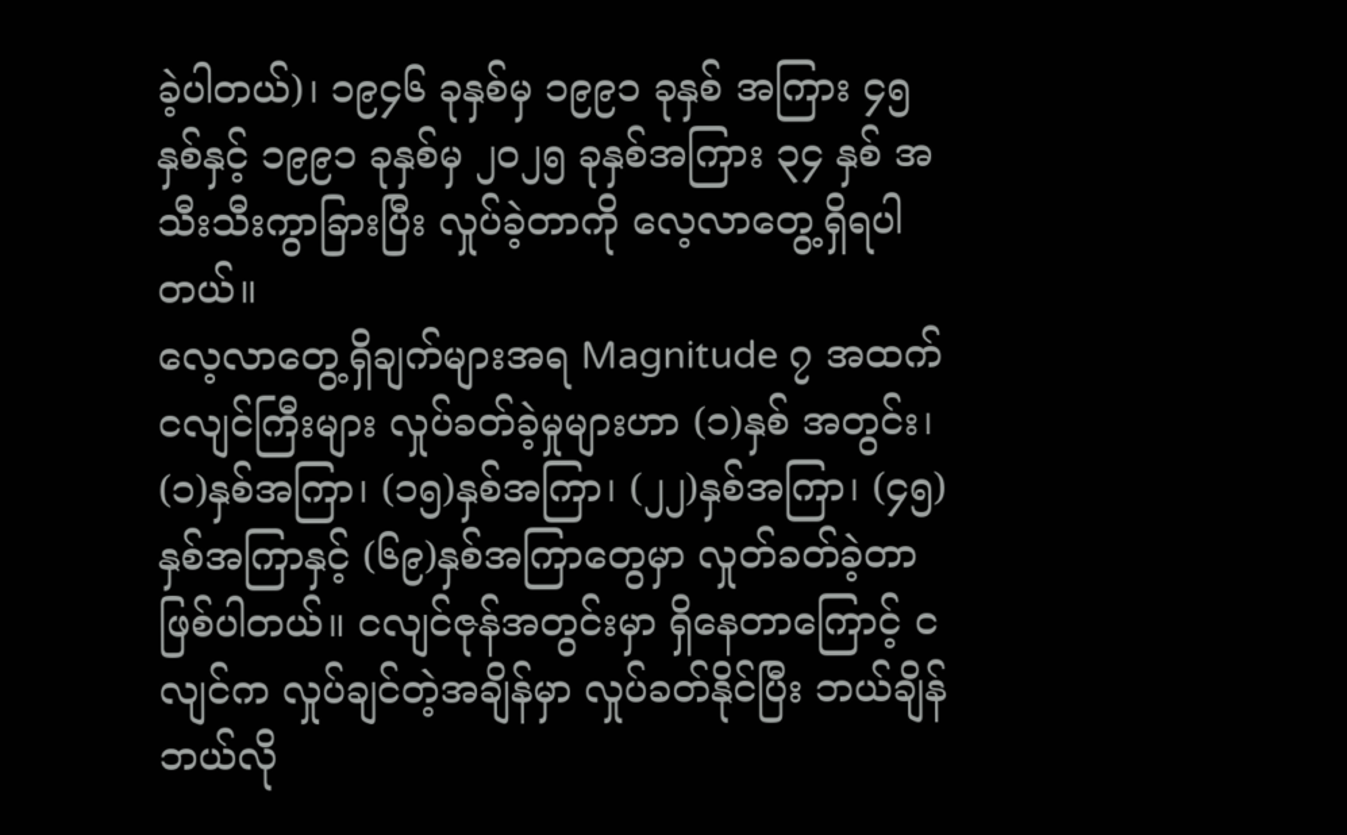ခဲ့ပါတယ်)၊ ၁၉၄၆ ခုနှစ်မှ ၁၉၉၁ ခုနှစ် အကြား ၄၅ နှစ်နှင့် ၁၉၉၁ ခုနှစ်မှ ၂၀၂၅ ခုနှစ်အကြား ၃၄ နှစ် အသီးသီးကွာခြားပြီး လှုပ်ခဲ့တာကို လေ့လာတွေ့ရှိရပါတယ်။
လေ့လာတွေ့ရှိချက်များအရ Magnitude ၇ အထက် ငလျင်ကြီးများ လှုပ်ခတ်ခဲ့မှုများဟာ (၁)နှစ် အတွင်း၊ (၁)နှစ်အကြာ၊ (၁၅)နှစ်အကြာ၊ (၂၂)နှစ်အကြာ၊ (၄၅)နှစ်အကြာနှင့် (၆၉)နှစ်အကြာတွေမှာ လှုတ်ခတ်ခဲ့တာ ဖြစ်ပါတယ်။ ငလျင်ဇုန်အတွင်းမှာ ရှိနေတာကြောင့် ငလျင်က လှုပ်ချင်တဲ့အချိန်မှာ လှုပ်ခတ်နိုင်ပြီး ဘယ်ချိန် ဘယ်လို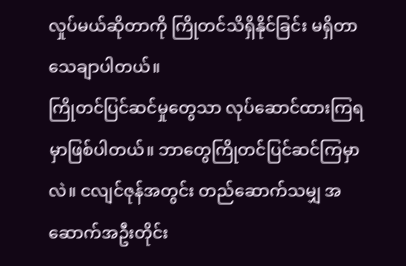လှုပ်မယ်ဆိုတာကို ကြိုတင်သိရှိနိုင်ခြင်း မရှိတာ သေချာပါတယ်။
ကြိုတင်ပြင်ဆင်မှုတွေသာ လုပ်ဆောင်ထားကြရမှာဖြစ်ပါတယ်။ ဘာတွေကြိုတင်ပြင်ဆင်ကြမှာလဲ။ ငလျင်ဇုန်အတွင်း တည်ဆောက်သမျှ အဆောက်အဦးတိုင်း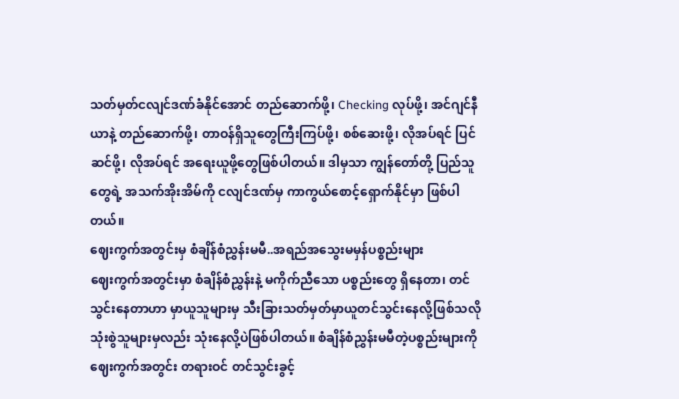သတ်မှတ်ငလျင်ဒဏ်ခံနိုင်အောင် တည်ဆောက်ဖို့၊ Checking လုပ်ဖို့၊ အင်ဂျင်နီယာနဲ့ တည်ဆောက်ဖို့၊ တာဝန်ရှိသူတွေကြီးကြပ်ဖို့၊ စစ်ဆေးဖို့၊ လိုအပ်ရင် ပြင်ဆင်ဖို့၊ လိုအပ်ရင် အရေးယူဖို့တွေဖြစ်ပါတယ်။ ဒါမှသာ ကျွန်တော်တို့ ပြည်သူတွေရဲ့ အသက်အိုးအိမ်ကို ငလျင်ဒဏ်မှ ကာကွယ်စောင့်ရှောက်နိုင်မှာ ဖြစ်ပါတယ်။
ဈေးကွက်အတွင်းမှ စံချိန်စံညွှန်းမမီ..အရည်အသွေးမမှန်ပစ္စည်းများ
ဈေးကွက်အတွင်းမှာ စံချိန်စံညွှန်းနဲ့ မကိုက်ညီသော ပစ္စည်းတွေ ရှိနေတာ၊ တင်သွင်းနေတာဟာ မှာယူသူများမှ သီးခြားသတ်မှတ်မှာယူတင်သွင်းနေလို့ဖြစ်သလို သုံးစွဲသူများမှလည်း သုံးနေလို့ပဲဖြစ်ပါတယ်။ စံချိန်စံညွှန်းမမီတဲ့ပစ္စည်းများကို ဈေးကွက်အတွင်း တရားဝင် တင်သွင်းခွင့်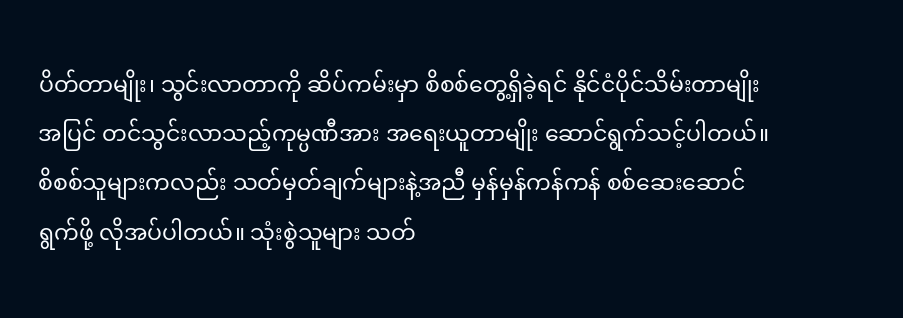ပိတ်တာမျိုး၊ သွင်းလာတာကို ဆိပ်ကမ်းမှာ စိစစ်တွေ့ရှိခဲ့ရင် နိုင်ငံပိုင်သိမ်းတာမျိုးအပြင် တင်သွင်းလာသည့်ကုမ္ပဏီအား အရေးယူတာမျိုး ဆောင်ရွက်သင့်ပါတယ်။ စိစစ်သူများကလည်း သတ်မှတ်ချက်များနဲ့အညီ မှန်မှန်ကန်ကန် စစ်ဆေးဆောင်ရွက်ဖို့ လိုအပ်ပါတယ်။ သုံးစွဲသူများ သတ်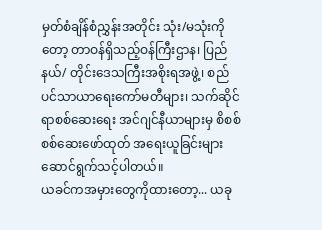မှတ်စံချိန်စံညွှန်းအတိုင်း သုံး/မသုံးကိုတော့ တာဝန်ရှိသည့်ဝန်ကြီးဌာန၊ ပြည်နယ်/ တိုင်းဒေသကြီးအစိုးရအဖွဲ့၊ စည်ပင်သာယာရေးကော်မတီများ၊ သက်ဆိုင်ရာစစ်ဆေးရေး အင်ဂျင်နီယာများမှ စိစစ်စစ်ဆေးဖော်ထုတ် အရေးယူခြင်းများ ဆောင်ရွက်သင့်ပါတယ်။
ယခင်ကအမှားတွေကိုထားတော့... ယခု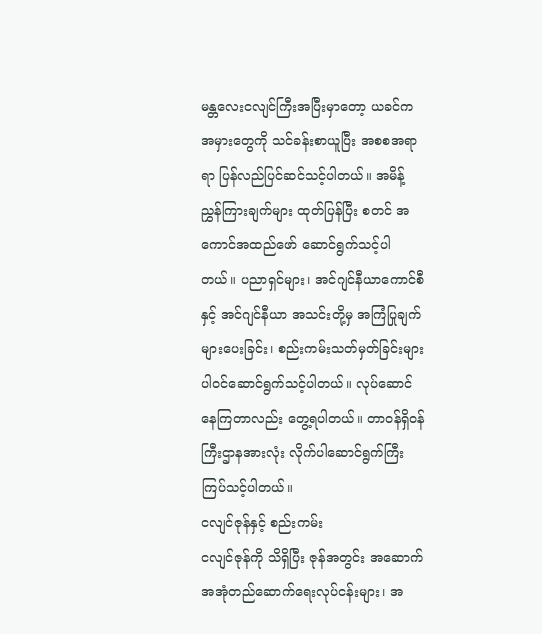မန္တလေးငလျင်ကြီးအပြီးမှာတော့ ယခင်ကအမှားတွေကို သင်ခန်းစာယူပြီး အစစအရာရာ ပြန်လည်ပြင်ဆင်သင့်ပါတယ်။ အမိန့်ညွှန်ကြားချက်များ ထုတ်ပြန်ပြီး စတင် အကောင်အထည်ဖော် ဆောင်ရွက်သင့်ပါတယ်။ ပညာရှင်များ၊ အင်ဂျင်နီယာကောင်စီနှင့် အင်ဂျင်နီယာ အသင်းတို့မှ အကြံပြုချက်များပေးခြင်း၊ စည်းကမ်းသတ်မှတ်ခြင်းများ ပါဝင်ဆောင်ရွက်သင့်ပါတယ်။ လုပ်ဆောင် နေကြတာလည်း တွေ့ရပါတယ်။ တာဝန်ရှိဝန်ကြီးဌာနအားလုံး လိုက်ပါဆောင်ရွက်ကြီးကြပ်သင့်ပါတယ်။
ငလျင်ဇုန်နှင့် စည်းကမ်း
ငလျင်ဇုန်ကို သိရှိပြီး ဇုန်အတွင်း အဆောက်အအုံတည်ဆောက်ရေးလုပ်ငန်းများ၊ အ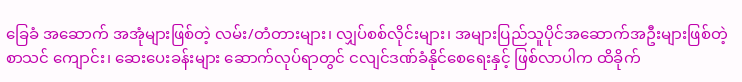ခြေခံ အဆောက် အအုံများဖြစ်တဲ့ လမ်း/တံတားများ၊ လျှပ်စစ်လိုင်းများ၊ အများပြည်သူပိုင်အဆောက်အဦးများဖြစ်တဲ့ စာသင် ကျောင်း၊ ဆေးပေးခန်းများ ဆောက်လုပ်ရာတွင် ငလျင်ဒဏ်ခံနိုင်စေရေးနှင့် ဖြစ်လာပါက ထိခိုက်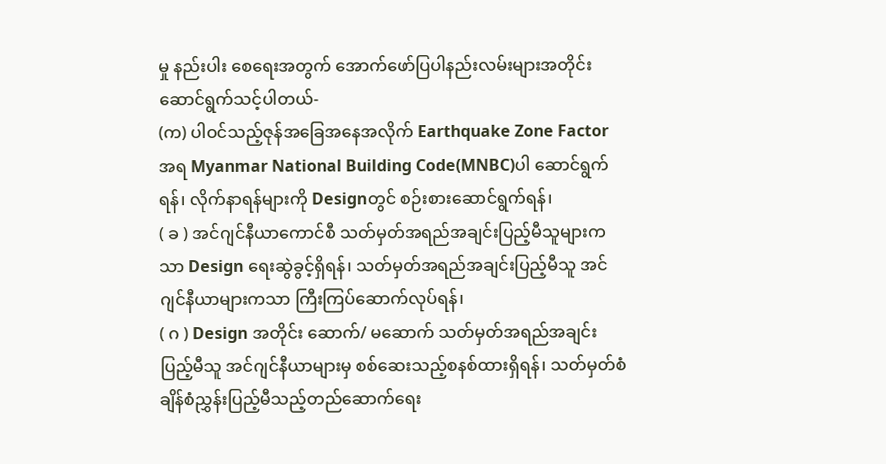မှု နည်းပါး စေရေးအတွက် အောက်ဖော်ပြပါနည်းလမ်းများအတိုင်း ဆောင်ရွက်သင့်ပါတယ်-
(က) ပါဝင်သည့်ဇုန်အခြေအနေအလိုက် Earthquake Zone Factorအရ Myanmar National Building Code(MNBC)ပါ ဆောင်ရွက်ရန်၊ လိုက်နာရန်များကို Designတွင် စဉ်းစားဆောင်ရွက်ရန်၊
( ခ ) အင်ဂျင်နီယာကောင်စီ သတ်မှတ်အရည်အချင်းပြည့်မီသူများကသာ Design ရေးဆွဲခွင့်ရှိရန်၊ သတ်မှတ်အရည်အချင်းပြည့်မီသူ အင်ဂျင်နီယာများကသာ ကြီးကြပ်ဆောက်လုပ်ရန်၊
( ဂ ) Design အတိုင်း ဆောက်/ မဆောက် သတ်မှတ်အရည်အချင်းပြည့်မီသူ အင်ဂျင်နီယာများမှ စစ်ဆေးသည့်စနစ်ထားရှိရန်၊ သတ်မှတ်စံချိန်စံညွှန်းပြည့်မီသည့်တည်ဆောက်ရေး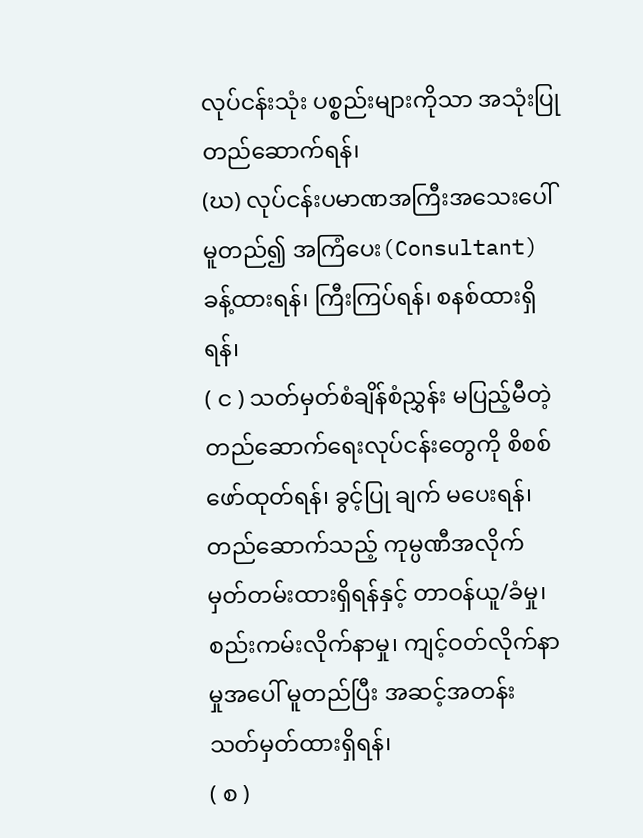လုပ်ငန်းသုံး ပစ္စည်းများကိုသာ အသုံးပြုတည်ဆောက်ရန်၊
(ဃ) လုပ်ငန်းပမာဏအကြီးအသေးပေါ်မူတည်၍ အကြံပေး(Consultant)ခန့်ထားရန်၊ ကြီးကြပ်ရန်၊ စနစ်ထားရှိရန်၊
( င ) သတ်မှတ်စံချိန်စံညွှန်း မပြည့်မီတဲ့တည်ဆောက်ရေးလုပ်ငန်းတွေကို စိစစ်ဖော်ထုတ်ရန်၊ ခွင့်ပြု ချက် မပေးရန်၊ တည်ဆောက်သည့် ကုမ္ပဏီအလိုက် မှတ်တမ်းထားရှိရန်နှင့် တာဝန်ယူ/ခံမှု၊ စည်းကမ်းလိုက်နာမှု၊ ကျင့်ဝတ်လိုက်နာမှုအပေါ် မူတည်ပြီး အဆင့်အတန်း သတ်မှတ်ထားရှိရန်၊
( စ )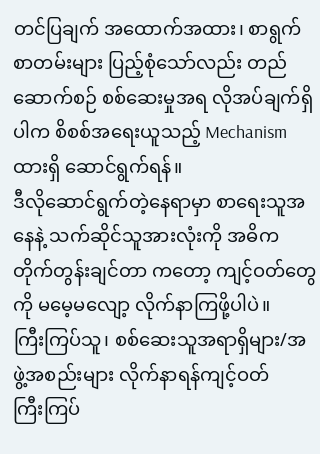တင်ပြချက် အထောက်အထား၊ စာရွက်စာတမ်းများ ပြည့်စုံသော်လည်း တည်ဆောက်စဉ် စစ်ဆေးမှုအရ လိုအပ်ချက်ရှိပါက စိစစ်အရေးယူသည့် Mechanism ထားရှိ ဆောင်ရွက်ရန်။
ဒီလိုဆောင်ရွက်တဲ့နေရာမှာ စာရေးသူအနေနဲ့ သက်ဆိုင်သူအားလုံးကို အဓိကတိုက်တွန်းချင်တာ ကတော့ ကျင့်ဝတ်တွေကို မမေ့မလျော့ လိုက်နာကြဖို့ပါပဲ။
ကြီးကြပ်သူ၊ စစ်ဆေးသူအရာရှိများ/အဖွဲ့အစည်းများ လိုက်နာရန်ကျင့်ဝတ်
ကြီးကြပ်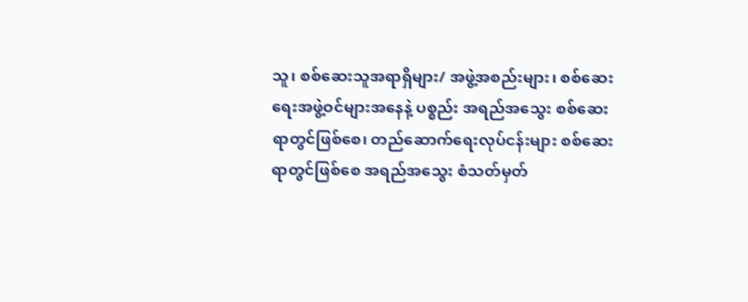သူ၊ စစ်ဆေးသူအရာရှိများ/ အဖွဲ့အစည်းများ၊ စစ်ဆေးရေးအဖွဲ့ဝင်များအနေနဲ့ ပစ္စည်း အရည်အသွေး စစ်ဆေးရာတွင်ဖြစ်စေ၊ တည်ဆောက်ရေးလုပ်ငန်းများ စစ်ဆေးရာတွင်ဖြစ်စေ အရည်အသွေး စံသတ်မှတ်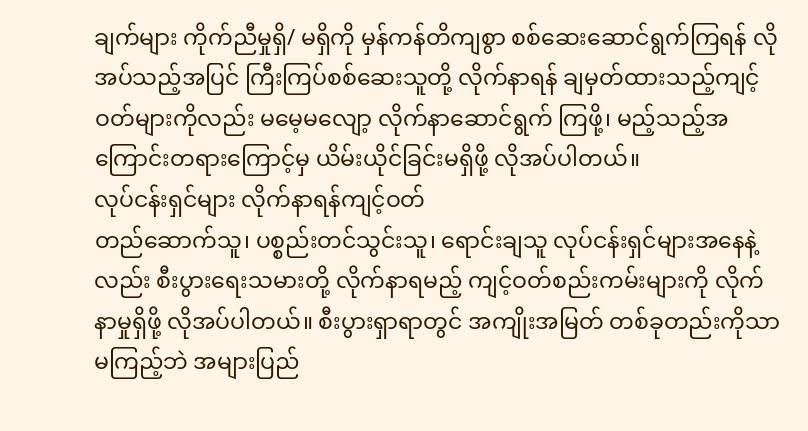ချက်များ ကိုက်ညီမှုရှိ/ မရှိကို မှန်ကန်တိကျစွာ စစ်ဆေးဆောင်ရွက်ကြရန် လိုအပ်သည့်အပြင် ကြီးကြပ်စစ်ဆေးသူတို့ လိုက်နာရန် ချမှတ်ထားသည့်ကျင့်ဝတ်များကိုလည်း မမေ့မလျော့ လိုက်နာဆောင်ရွက် ကြဖို့၊ မည့်သည့်အကြောင်းတရားကြောင့်မှ ယိမ်းယိုင်ခြင်းမရှိဖို့ လိုအပ်ပါတယ်။
လုပ်ငန်းရှင်များ လိုက်နာရန်ကျင့်ဝတ်
တည်ဆောက်သူ၊ ပစ္စည်းတင်သွင်းသူ၊ ရောင်းချသူ လုပ်ငန်းရှင်များအနေနဲ့လည်း စီးပွားရေးသမားတို့ လိုက်နာရမည့် ကျင့်ဝတ်စည်းကမ်းများကို လိုက်နာမှုရှိဖို့ လိုအပ်ပါတယ်။ စီးပွားရှာရာတွင် အကျိုးအမြတ် တစ်ခုတည်းကိုသာ မကြည့်ဘဲ အများပြည်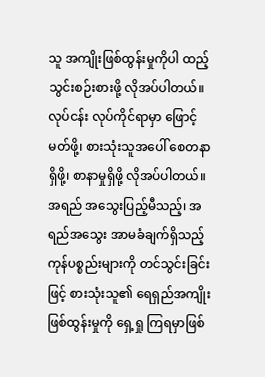သူ အကျိုးဖြစ်ထွန်းမှုကိုပါ ထည့်သွင်းစဉ်းစားဖို့ လိုအပ်ပါတယ်။ လုပ်ငန်း လုပ်ကိုင်ရာမှာ ဖြောင့်မတ်ဖို့၊ စားသုံးသူအပေါ် စေတနာရှိဖို့၊ စာနာမှုရှိဖို့ လိုအပ်ပါတယ်။ အရည် အသွေးပြည့်မီသည့်၊ အရည်အသွေး အာမခံချက်ရှိသည့်ကုန်ပစ္စည်းများကို တင်သွင်းခြင်းဖြင့် စားသုံးသူ၏ ရေရှည်အကျိုးဖြစ်ထွန်းမှုကို ရှေ့ရှု ကြရမှာဖြစ်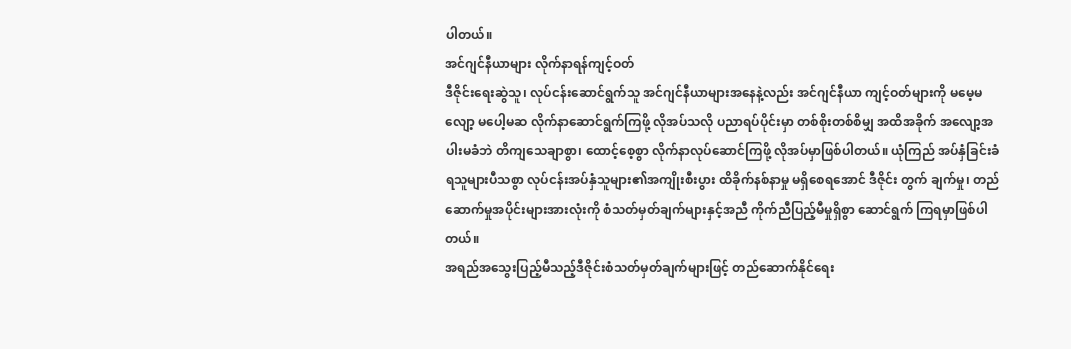ပါတယ်။
အင်ဂျင်နီယာများ လိုက်နာရန်ကျင့်ဝတ်
ဒီဇိုင်းရေးဆွဲသူ၊ လုပ်ငန်းဆောင်ရွက်သူ အင်ဂျင်နီယာများအနေနဲ့လည်း အင်ဂျင်နီယာ ကျင့်ဝတ်များကို မမေ့မလျော့ မပေါ့မဆ လိုက်နာဆောင်ရွက်ကြဖို့ လိုအပ်သလို ပညာရပ်ပိုင်းမှာ တစ်စိုးတစ်စိမျှ အထိအခိုက် အလျော့အပါးမခံဘဲ တိကျသေချာစွာ၊ ထောင့်စေ့စွာ လိုက်နာလုပ်ဆောင်ကြဖို့ လိုအပ်မှာဖြစ်ပါတယ်။ ယုံကြည် အပ်နှံခြင်းခံရသူများပီသစွာ လုပ်ငန်းအပ်နှံသူများ၏အကျိုးစီးပွား ထိခိုက်နစ်နာမှု မရှိစေရအောင် ဒီဇိုင်း တွက် ချက်မှု၊ တည်ဆောက်မှုအပိုင်းများအားလုံးကို စံသတ်မှတ်ချက်များနှင့်အညီ ကိုက်ညီပြည့်မီမှုရှိစွာ ဆောင်ရွက် ကြရမှာဖြစ်ပါတယ်။
အရည်အသွေးပြည့်မီသည့်ဒီဇိုင်းစံသတ်မှတ်ချက်များဖြင့် တည်ဆောက်နိုင်ရေး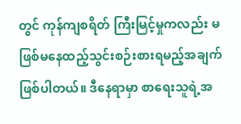တွင် ကုန်ကျစရိတ် ကြီးမြင့်မှုကလည်း မဖြစ်မနေထည့်သွင်းစဉ်းစားရမည့်အချက်ဖြစ်ပါတယ်။ ဒီနေရာမှာ စာရေးသူရဲ့အ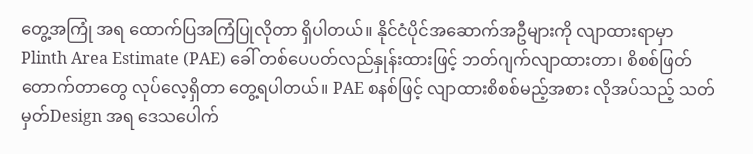တွေ့အကြုံ အရ ထောက်ပြအကြံပြုလိုတာ ရှိပါတယ်။ နိုင်ငံပိုင်အဆောက်အဦများကို လျာထားရာမှာ Plinth Area Estimate (PAE) ခေါ် တစ်ပေပတ်လည်နှုန်းထားဖြင့် ဘတ်ဂျက်လျာထားတာ၊ စိစစ်ဖြတ်တောက်တာတွေ လုပ်လေ့ရှိတာ တွေ့ရပါတယ်။ PAE စနစ်ဖြင့် လျာထားစိစစ်မည့်အစား လိုအပ်သည့် သတ်မှတ်Design အရ ဒေသပေါက်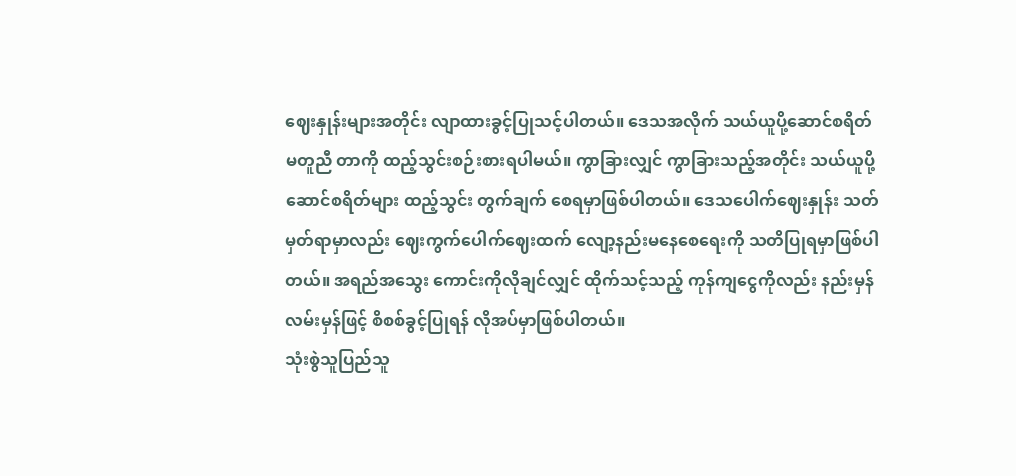ဈေးနှုန်းများအတိုင်း လျာထားခွင့်ပြုသင့်ပါတယ်။ ဒေသအလိုက် သယ်ယူပို့ဆောင်စရိတ် မတူညီ တာကို ထည့်သွင်းစဉ်းစားရပါမယ်။ ကွာခြားလျှင် ကွာခြားသည့်အတိုင်း သယ်ယူပို့ဆောင်စရိတ်များ ထည့်သွင်း တွက်ချက် စေရမှာဖြစ်ပါတယ်။ ဒေသပေါက်ဈေးနှုန်း သတ်မှတ်ရာမှာလည်း ဈေးကွက်ပေါက်ဈေးထက် လျော့နည်းမနေစေရေးကို သတိပြုရမှာဖြစ်ပါတယ်။ အရည်အသွေး ကောင်းကိုလိုချင်လျှင် ထိုက်သင့်သည့် ကုန်ကျငွေကိုလည်း နည်းမှန်လမ်းမှန်ဖြင့် စိစစ်ခွင့်ပြုရန် လိုအပ်မှာဖြစ်ပါတယ်။
သုံးစွဲသူပြည်သူ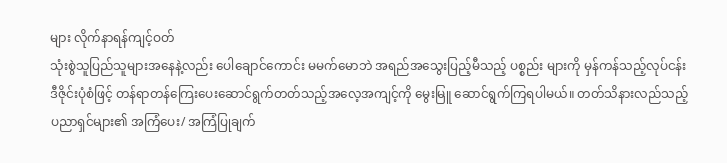များ လိုက်နာရန်ကျင့်ဝတ်
သုံးစွဲသူပြည်သူများအနေနဲ့လည်း ပေါချောင်ကောင်း မမက်မောဘဲ အရည်အသွေးပြည့်မီသည့် ပစ္စည်း များကို မှန်ကန်သည့်လုပ်ငန်းဒီဇိုင်းပုံစံဖြင့် တန်ရာတန်ကြေးပေးဆောင်ရွက်တတ်သည့်အလေ့အကျင့်ကို မွေးမြူ ဆောင်ရွက်ကြရပါမယ်။ တတ်သိနားလည်သည့်ပညာရှင်များ၏ အကြံပေး/ အကြံပြုချက်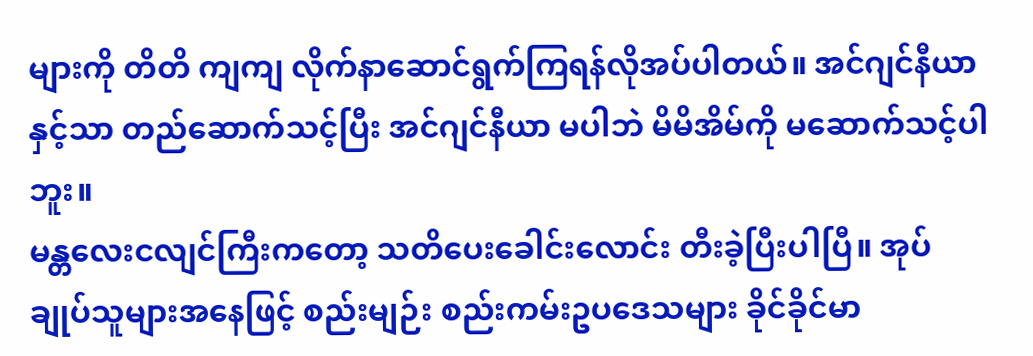များကို တိတိ ကျကျ လိုက်နာဆောင်ရွက်ကြရန်လိုအပ်ပါတယ်။ အင်ဂျင်နီယာနှင့်သာ တည်ဆောက်သင့်ပြီး အင်ဂျင်နီယာ မပါဘဲ မိမိအိမ်ကို မဆောက်သင့်ပါဘူး။
မန္တလေးငလျင်ကြီးကတော့ သတိပေးခေါင်းလောင်း တီးခဲ့ပြီးပါပြီ။ အုပ်ချုပ်သူများအနေဖြင့် စည်းမျဉ်း စည်းကမ်းဥပဒေသများ ခိုင်ခိုင်မာ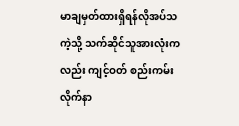မာချမှတ်ထားရှိရန်လိုအပ်သကဲ့သို့ သက်ဆိုင်သူအားလုံးကလည်း ကျင့်ဝတ် စည်းကမ်း လိုက်နာ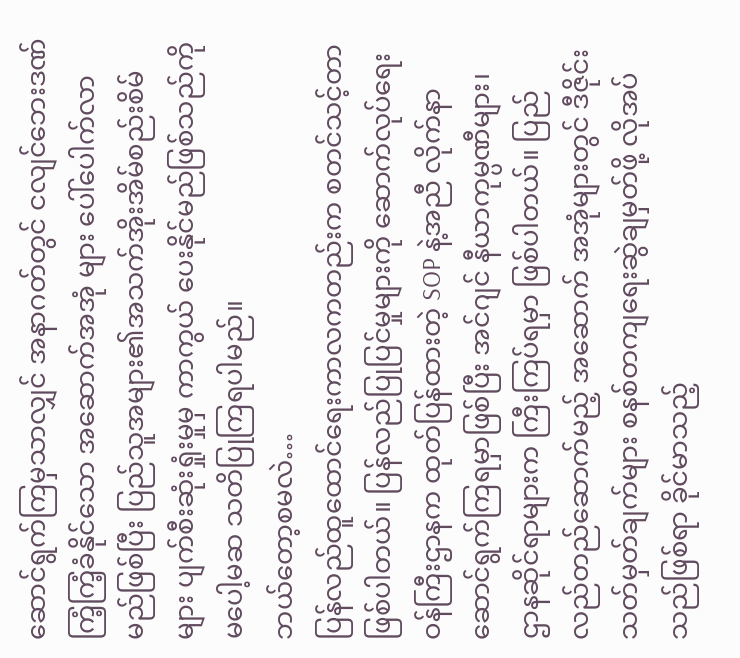ဆောင်ရွက်ကြမှသာလျှင် အနာဂတ်တွင် ငလျင်ဘေးဒဏ်ကြံ့ကြံ့ခံနိုင်သော အဆောက်အအုံ များ ပေါ်ပေါက်လာမည်ဖြစ်ပြီး ပြည်သူအများ၏အသက်အိုးအိမ်စည်းစိမ်များ ပျက်စီးဆုံးရှုံးမှုမှ ကာကွယ် ပေးနိုင်မည်ဖြစ်သည်ကို မပေါ့မဆ သတိပြုကြရပါမည်။
ဘယ်တော့စမလဲ…
ပြန်လည်ထူထောင်ရေးကာလကတည်းက စတင်သင့်တာဖြစ်ပါတယ်။ ပြန်လည်ပြုပြင်မှုများကို ဆောက်လုပ်ရေးဝန်ကြီးဌာနက ထုတ်ပြန်ထားတဲ့ SOP နဲ့အညီ လိုက်နာဆောင်ရွက်ကြရမှာဖြစ်ပြီး အင်ဂျင် နီယာကုမ္ပဏီများ၊ ဌာနဆိုင်ရာများက ကြီးကြပ်ရမှာ ဖြစ်ပါတယ်။ ပြည်လည်တည်ဆောက်မည့် အဆောက် အအုံများတွင် ဒီဇိုင်းသတ်မှတ်ချက်များ စနစ်တကျရေးဆွဲချမှတ်ဖို့ လိုအပ်သည်ဖြစ်ရာ ခိုင်မာသည့်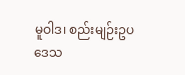မူဝါဒ၊ စည်းမျဉ်းဥပဒေသ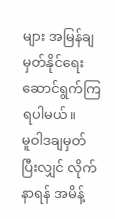များ အမြန်ချမှတ်နိုင်ရေး ဆောင်ရွက်ကြရပါမယ်။
မူဝါဒချမှတ်ပြီးလျှင် လိုက်နာရန် အမိန့်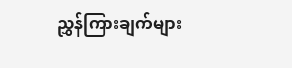ညွှန်ကြားချက်များ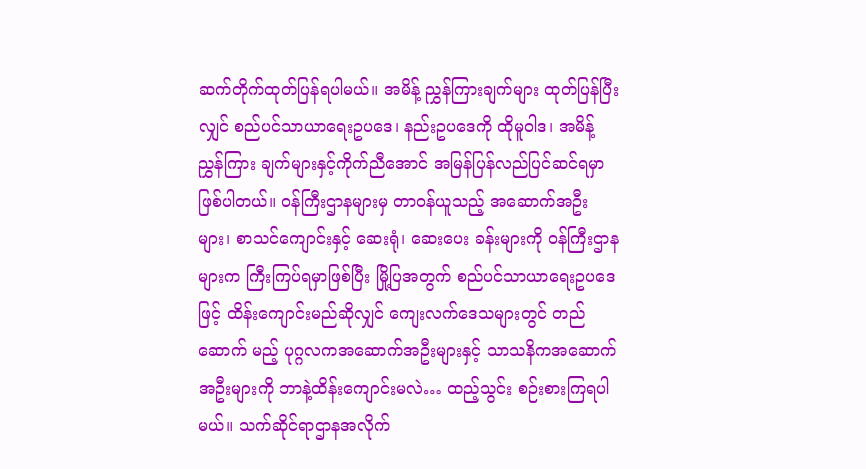ဆက်တိုက်ထုတ်ပြန်ရပါမယ်။ အမိန့် ညွှန်ကြားချက်များ ထုတ်ပြန်ပြီးလျှင် စည်ပင်သာယာရေးဥပဒေ၊ နည်းဥပဒေကို ထိုမူဝါဒ၊ အမိန့်ညွှန်ကြား ချက်များနှင့်ကိုက်ညီအောင် အမြန်ပြန်လည်ပြင်ဆင်ရမှာဖြစ်ပါတယ်။ ဝန်ကြီးဌာနများမှ တာဝန်ယူသည့် အဆောက်အဦးများ၊ စာသင်ကျောင်းနှင့် ဆေးရုံ၊ ဆေးပေး ခန်းများကို ဝန်ကြီးဌာနများက ကြီးကြပ်ရမှာဖြစ်ပြီး မြို့ပြအတွက် စည်ပင်သာယာရေးဥပဒေဖြင့် ထိန်းကျောင်းမည်ဆိုလျှင် ကျေးလက်ဒေသများတွင် တည်ဆောက် မည့် ပုဂ္ဂလကအဆောက်အဦးများနှင့် သာသနိကအဆောက်အဦးများကို ဘာနဲ့ထိန်းကျောင်းမလဲ… ထည့်သွင်း စဉ်းစားကြရပါမယ်။ သက်ဆိုင်ရာဌာနအလိုက်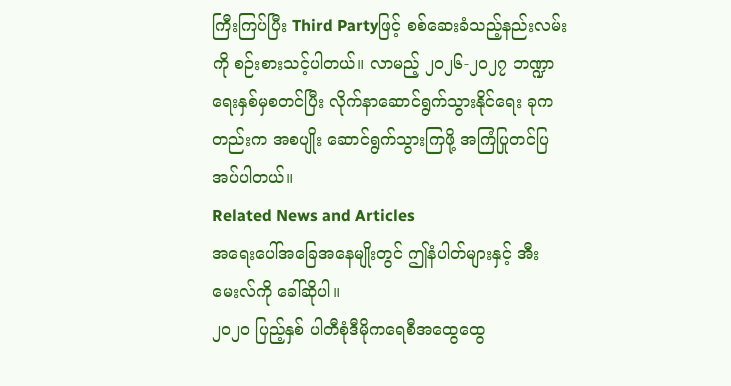ကြီးကြပ်ပြီး Third Partyဖြင့် စစ်ဆေးခံသည့်နည်းလမ်းကို စဉ်းစားသင့်ပါတယ်။ လာမည့် ၂၀၂၆-၂၀၂၇ ဘဏ္ဍာရေးနှစ်မှစတင်ပြီး လိုက်နာဆောင်ရွက်သွားနိုင်ရေး ခုကတည်းက အစပျိုး ဆောင်ရွက်သွားကြဖို့ အကြံပြုတင်ပြအပ်ပါတယ်။
Related News and Articles
အရေးပေါ်အခြေအနေမျိုးတွင် ဤနံပါတ်များနှင့် အီးမေးလ်ကို ခေါ်ဆိုပါ။
၂၀၂၀ ပြည့်နှစ် ပါတီစုံဒီမိုကရေစီအထွေထွေ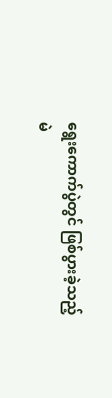ရွေးကောက်ပွဲတွင် ဖြစ်ပွားခဲ့သည့်
မဲ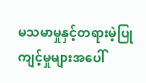မသမာမှုနှင့်တရားမဲ့ပြုကျင့်မှုများအပေါ်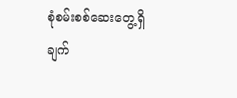စုံစမ်းစစ်ဆေးတွေ့ရှိချက်